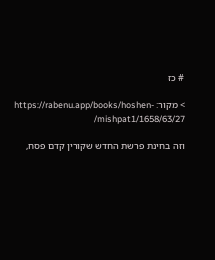# כז

> מקור: https://rabenu.app/books/hoshen-mishpat1/1658/63/27/

וזה בחינת פרשת החדש שקורין קדם פסח,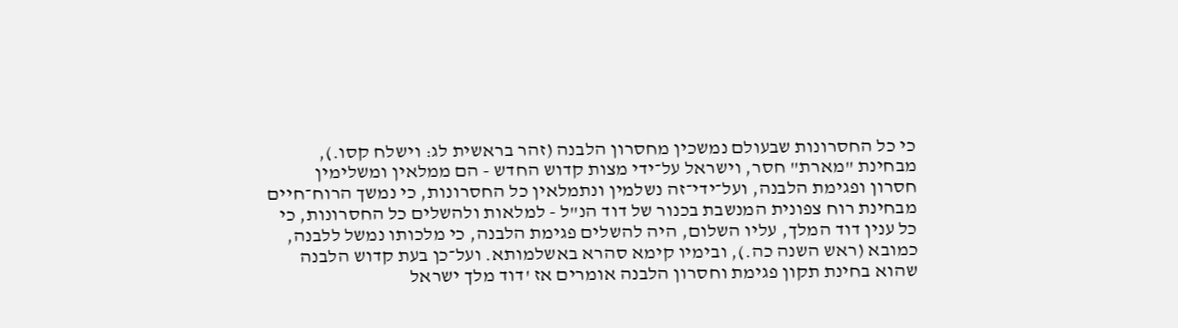כי כל החסרונות שבעולם נמשכין מחסרון הלבנה (זהר בראשית לג: וישלח קסו.), מבחינת "מארת" חסר, וישראל על־ידי מצות קדוש החדש - הם ממלאין ומשלימין חסרון ופגימת הלבנה, ועל־ידי־זה נשלמין ונתמלאין כל החסרונות, כי נמשך הרוח־חיים מבחינת רוח צפונית המנשבת בכנור של דוד הנ"ל - למלאות ולהשלים כל החסרונות, כי כל ענין דוד המלך, עליו השלום, היה להשלים פגימת הלבנה, כי מלכותו נמשל ללבנה, כמובא (ראש השנה כה.), ובימיו קימא סהרא באשלמותא. ועל־כן בעת קדוש הלבנה שהוא בחינת תקון פגימת וחסרון הלבנה אומרים אז 'דוד מלך ישראל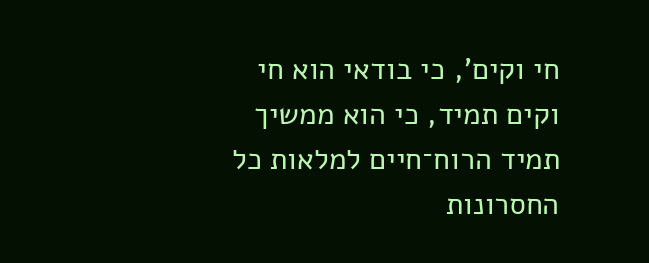חי וקים', כי בודאי הוא חי וקים תמיד, כי הוא ממשיך תמיד הרוח־חיים למלאות כל החסרונות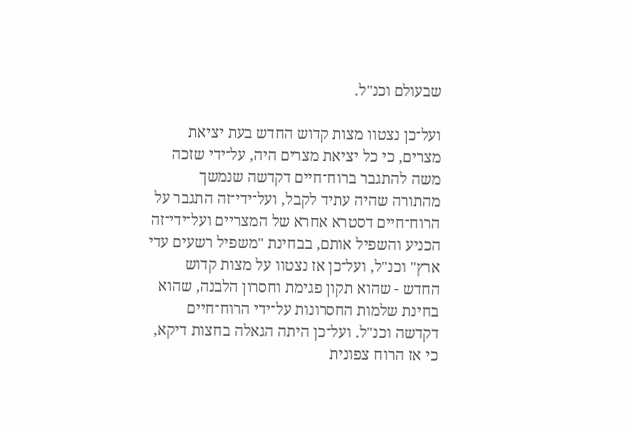שבעולם וכנ"ל.

ועל־כן נצטוו מצות קדוש החדש בעת יציאת מצרים, כי כל יציאת מצרים היה, על־ידי שזכה משה להתגבר ברוח־חיים דקדשה שנמשך מהתורה שהיה עתיד לקבל, ועל־ידי־זה התגבר על הרוח־חיים דסטרא אחרא של המצריים ועל־ידי־זה הכניע והשפיל אותם, בבחינת "משפיל רשעים עדי ארץ" וכנ"ל, ועל־כן אז נצטוו על מצות קדוש החדש - שהוא תקון פגימת וחסרון הלבנה, שהוא בחינת שלמות החסרונות על־ידי הרוח־חיים דקדשה וכנ"ל. ועל־כן היתה הגאלה בחצות דיקא, כי אז הרוח צפונית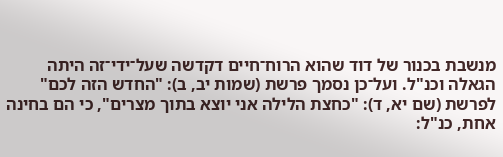מנשבת בכנור של דוד שהוא הרוח־חיים דקדשה שעל־ידי־זה היתה הגאלה וכנ"ל. ועל־כן נסמך פרשת (שמות יב, ב): "החדש הזה לכם" לפרשת (שם יא, ד): "כחצת הלילה אני יוצא בתוך מצרים", כי הם בחינה אחת, כנ"ל: